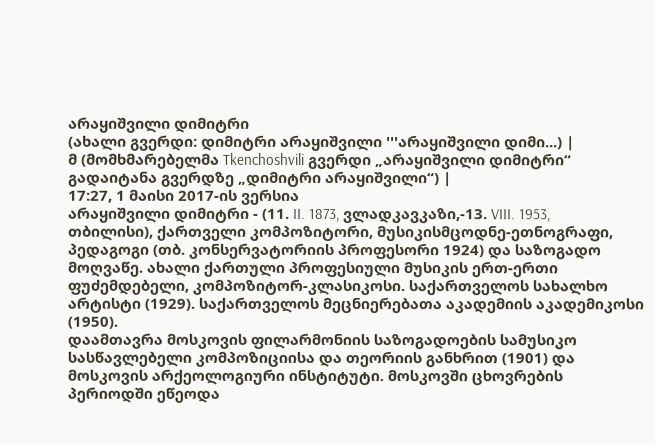არაყიშვილი დიმიტრი
(ახალი გვერდი: დიმიტრი არაყიშვილი '''არაყიშვილი დიმი...) |
მ (მომხმარებელმა Tkenchoshvili გვერდი „არაყიშვილი დიმიტრი“ გადაიტანა გვერდზე „დიმიტრი არაყიშვილი“) |
17:27, 1 მაისი 2017-ის ვერსია
არაყიშვილი დიმიტრი - (11. II. 1873, ვლადკავკაზი,-13. VIII. 1953, თბილისი), ქართველი კომპოზიტორი, მუსიკისმცოდნე-ეთნოგრაფი, პედაგოგი (თბ. კონსერვატორიის პროფესორი 1924) და საზოგადო მოღვაწე. ახალი ქართული პროფესიული მუსიკის ერთ-ერთი ფუძემდებელი, კომპოზიტორ-კლასიკოსი. საქართველოს სახალხო არტისტი (1929). საქართველოს მეცნიერებათა აკადემიის აკადემიკოსი (1950).
დაამთავრა მოსკოვის ფილარმონიის საზოგადოების სამუსიკო სასწავლებელი კომპოზიციისა და თეორიის განხრით (1901) და მოსკოვის არქეოლოგიური ინსტიტუტი. მოსკოვში ცხოვრების პერიოდში ეწეოდა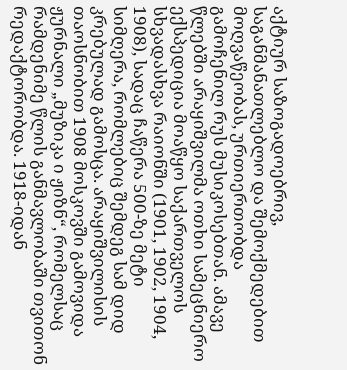აქტიურ საზოგადოებრივ, საგანმანათლებლო და შემოქმედებით მოღვაწეობას, ურთიერთობდა გამოჩენილ რუს მუსიკოსებთან. ამავე წლებში არაყიშვილმა ოთხი სამეცნიერო ექსპედიცია მოაწყო საქართველოს სხვადასხვა რაიონში (1901, 1902, 1904, 1908), სადაც ჩაწერა 500-ზე მეტი სიმღერა, რომლებიც შემდეგ სამ დიდ კრებულად გამოსცა. არაყიშვილისის თაოსნობით 1908 მოსკოვში გამოვიდა ჟურნალი „მუზიკა ი ჟიზნ“, რომელსაც რამდენიმე წლის განმავლობაში თვითონ რედაქტორობდა. 1918-იდან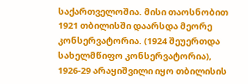საქართველოშია. მისი თაოსნობით 1921 თბილისში დაარსდა მეორე კონსერვატორია. (1924 შეუერთდა სახელმწიფო კონსერვატორია), 1926-29 არაყიშვილი იყო თბილისის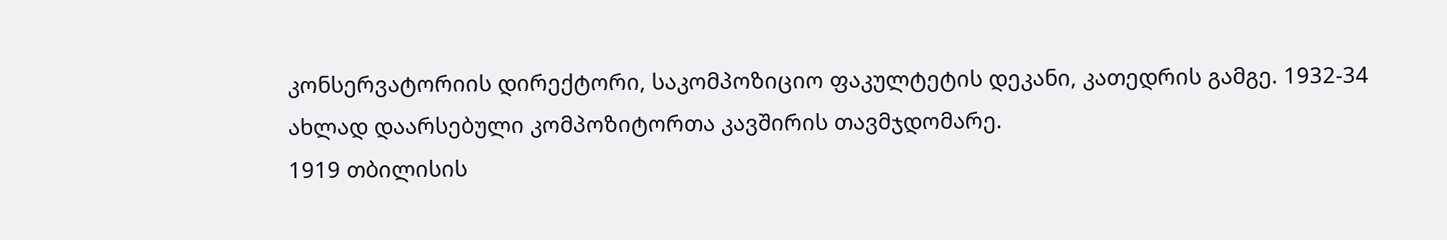კონსერვატორიის დირექტორი, საკომპოზიციო ფაკულტეტის დეკანი, კათედრის გამგე. 1932-34 ახლად დაარსებული კომპოზიტორთა კავშირის თავმჯდომარე.
1919 თბილისის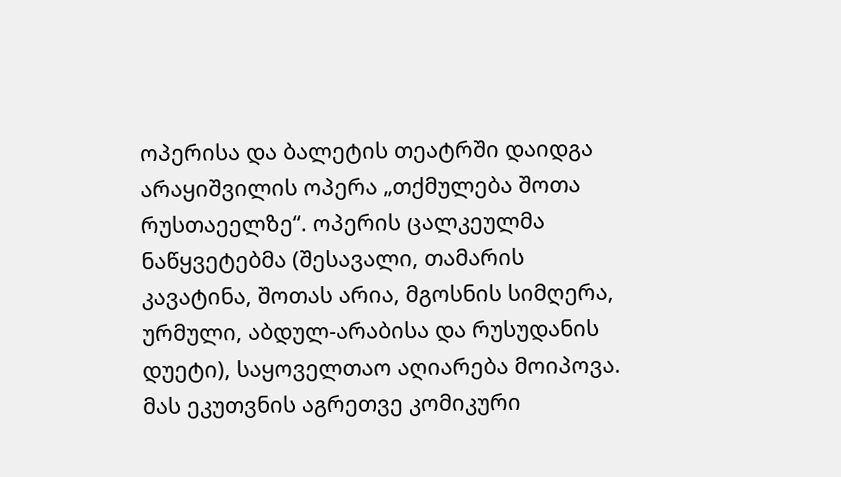ოპერისა და ბალეტის თეატრში დაიდგა არაყიშვილის ოპერა „თქმულება შოთა რუსთაეელზე“. ოპერის ცალკეულმა ნაწყვეტებმა (შესავალი, თამარის კავატინა, შოთას არია, მგოსნის სიმღერა, ურმული, აბდულ-არაბისა და რუსუდანის დუეტი), საყოველთაო აღიარება მოიპოვა. მას ეკუთვნის აგრეთვე კომიკური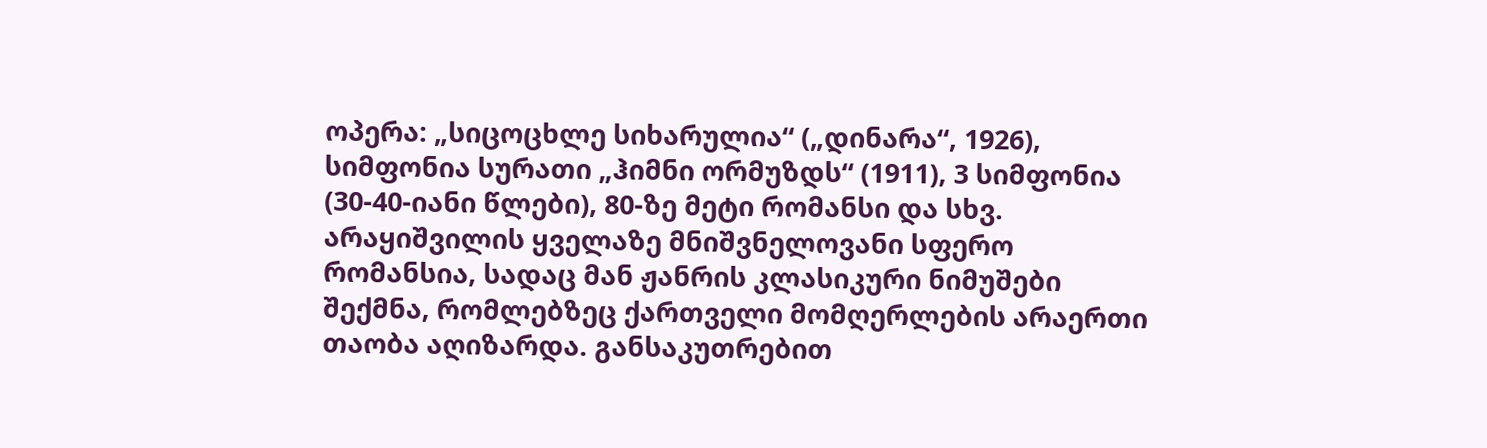ოპერა: „სიცოცხლე სიხარულია“ („დინარა“, 1926), სიმფონია სურათი „ჰიმნი ორმუზდს“ (1911), 3 სიმფონია (30-40-იანი წლები), 80-ზე მეტი რომანსი და სხვ.
არაყიშვილის ყველაზე მნიშვნელოვანი სფერო რომანსია, სადაც მან ჟანრის კლასიკური ნიმუშები შექმნა, რომლებზეც ქართველი მომღერლების არაერთი თაობა აღიზარდა. განსაკუთრებით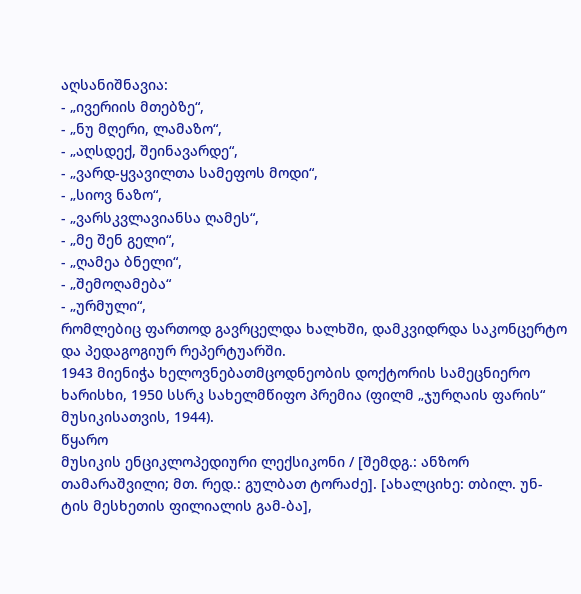აღსანიშნავია:
- „ივერიის მთებზე“,
- „ნუ მღერი, ლამაზო“,
- „აღსდექ, შეინავარდე“,
- „ვარდ-ყვავილთა სამეფოს მოდი“,
- „სიოვ ნაზო“,
- „ვარსკვლავიანსა ღამეს“,
- „მე შენ გელი“,
- „ღამეა ბნელი“,
- „შემოღამება“
- „ურმული“,
რომლებიც ფართოდ გავრცელდა ხალხში, დამკვიდრდა საკონცერტო და პედაგოგიურ რეპერტუარში.
1943 მიენიჭა ხელოვნებათმცოდნეობის დოქტორის სამეცნიერო ხარისხი, 1950 სსრკ სახელმწიფო პრემია (ფილმ „ჯურღაის ფარის“ მუსიკისათვის, 1944).
წყარო
მუსიკის ენციკლოპედიური ლექსიკონი / [შემდგ.: ანზორ თამარაშვილი; მთ. რედ.: გულბათ ტორაძე]. [ახალციხე: თბილ. უნ-ტის მესხეთის ფილიალის გამ-ბა],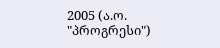2005 (ა.ო. "პროგრესი")